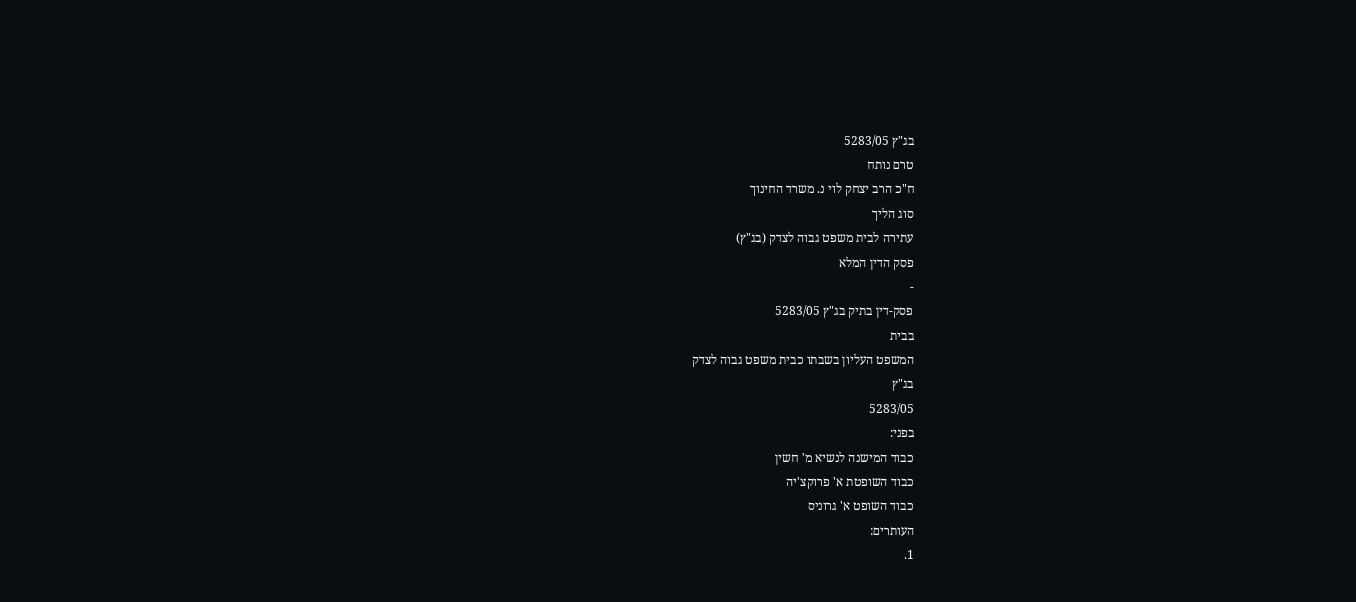בג"ץ 5283/05
טרם נותח
ח"כ הרב יצחק לוי נ. משרד החינוך
סוג הליך
עתירה לבית משפט גבוה לצדק (בג"ץ)
פסק הדין המלא
-
פסק-דין בתיק בג"ץ 5283/05
בבית
המשפט העליון בשבתו כבית משפט גבוה לצדק
בג"ץ
5283/05
בפני:
כבוד המישנה לנשיא מ' חשין
כבוד השופטת א' פרוקצ'יה
כבוד השופט א' גרוניס
העותרים:
1.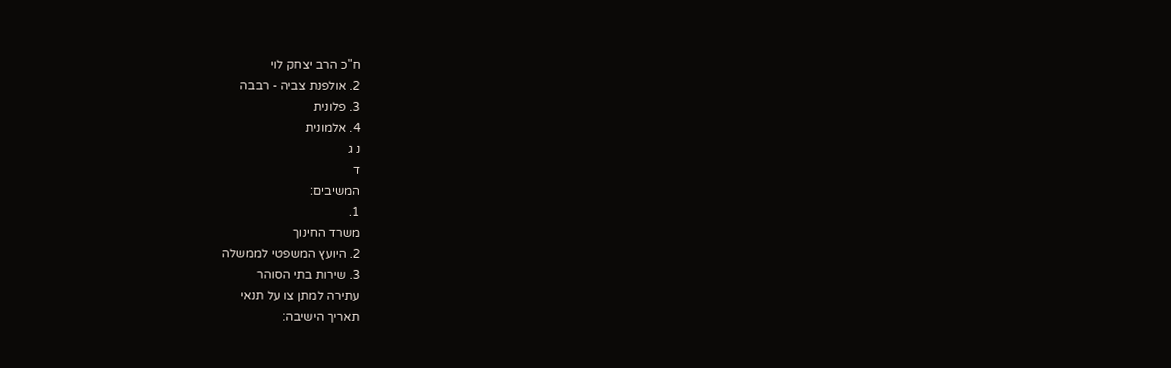ח"כ הרב יצחק לוי
2. אולפנת צביה - רבבה
3. פלונית
4. אלמונית
נ ג
ד
המשיבים:
1.
משרד החינוך
2. היועץ המשפטי לממשלה
3. שירות בתי הסוהר
עתירה למתן צו על תנאי
תאריך הישיבה: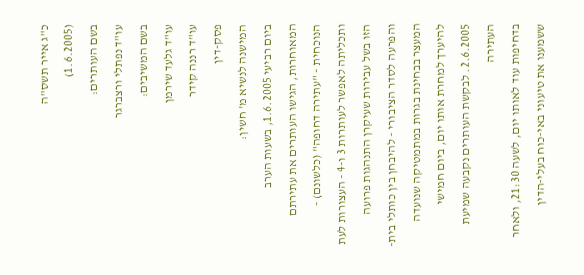כ"ג אייר תשס"ה
(1.6.2005)
בשם העותרים:
עו"ד נפתלי ורצברגר
בשם המשיבים:
עו"ד גלעד שירמן
עו"ד רננה קידר
פסק-דין
המישנה לנשיא מ' חשין:
ביום רביעי 1.6.2005, בשעות הערב
המאוחרות, הגישו העותרים את עתירתם הנוכחית - "עתירה דחופה" (כלשונם) -
ותכליתה לאפשר לעותרות 3 ו-4 - העצורות לעת הזו בשל עבירות שעיקרן התנהגות פרועה
והפרעה לסדר הציבורי - להיבחן בין כותלי בית-המעצר בבחינת בגרות במתמטיקה שנועדה
להיערך למחרת אותו יום, ביום חמישי 2.6.2005. לבקשת העותרים נקבעה שמיעת העתירה
בדחיפות עוד לאותו יום, לשעה 21:30, ולאחר ששמענו את טיעוני באי-כוח בעלי-הדין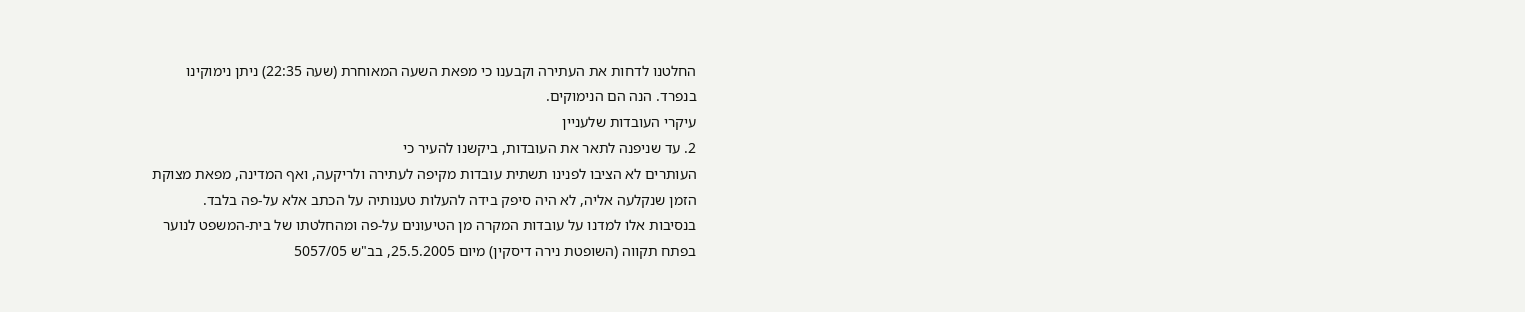החלטנו לדחות את העתירה וקבענו כי מפאת השעה המאוחרת (שעה 22:35) ניתן נימוקינו
בנפרד. הנה הם הנימוקים.
עיקרי העובדות שלעניין
2. עד שניפנה לתאר את העובדות, ביקשנו להעיר כי
העותרים לא הציבו לפנינו תשתית עובדות מקיפה לעתירה ולריקעה, ואף המדינה, מפאת מצוקת
הזמן שנקלעה אליה, לא היה סיפק בידה להעלות טענותיה על הכתב אלא על-פה בלבד.
בנסיבות אלו למדנו על עובדות המקרה מן הטיעונים על-פה ומהחלטתו של בית-המשפט לנוער
בפתח תקווה (השופטת נירה דיסקין) מיום 25.5.2005, בב"ש 5057/05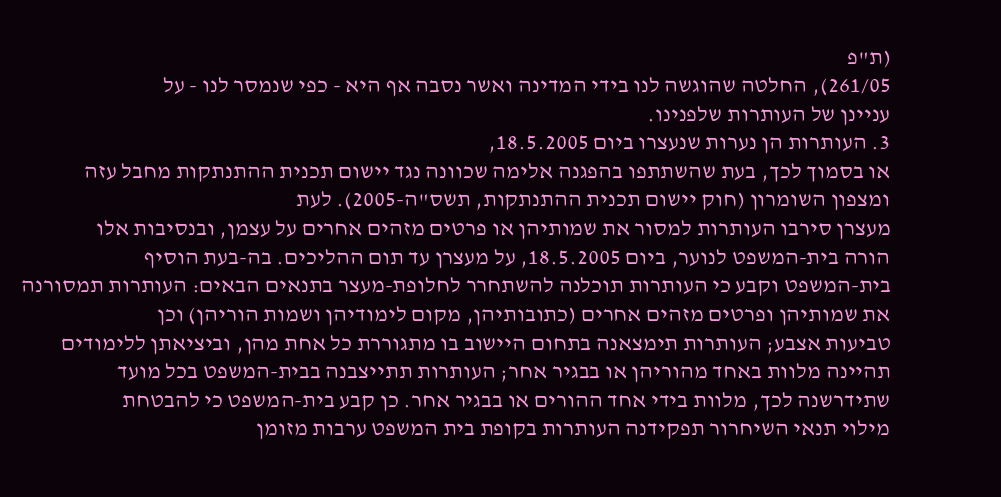(ת"פ
261/05), החלטה שהוגשה לנו בידי המדינה ואשר נסבה אף היא - כפי שנמסר לנו - על
עניינן של העותרות שלפנינו.
3. העותרות הן נערות שנעצרו ביום 18.5.2005,
או בסמוך לכך, בעת שהשתתפו בהפגנה אלימה שכוונה נגד יישום תכנית ההתנתקות מחבל עזה
ומצפון השומרון (חוק יישום תכנית ההתנתקות, תשס"ה-2005). לעת
מעצרן סירבו העותרות למסור את שמותיהן או פרטים מזהים אחרים על עצמן, ובנסיבות אלו
הורה בית-המשפט לנוער, ביום 18.5.2005, על מעצרן עד תום ההליכים. בה-בעת הוסיף
בית-המשפט וקבע כי העותרות תוכלנה להשתחרר לחלופת-מעצר בתנאים הבאים: העותרות תמסורנה
את שמותיהן ופרטים מזהים אחרים (כתובותיהן, מקום לימודיהן ושמות הוריהן) וכן
טביעות אצבע; העותרות תימצאנה בתחום היישוב בו מתגוררת כל אחת מהן, וביציאתן ללימודים
תהיינה מלוות באחד מהוריהן או בבגיר אחר; העותרות תתייצבנה בבית-המשפט בכל מועד
שתידרשנה לכך, מלוות בידי אחד ההורים או בבגיר אחר. כן קבע בית-המשפט כי להבטחת
מילוי תנאי השיחרור תפקידנה העותרות בקופת בית המשפט ערבות מזומן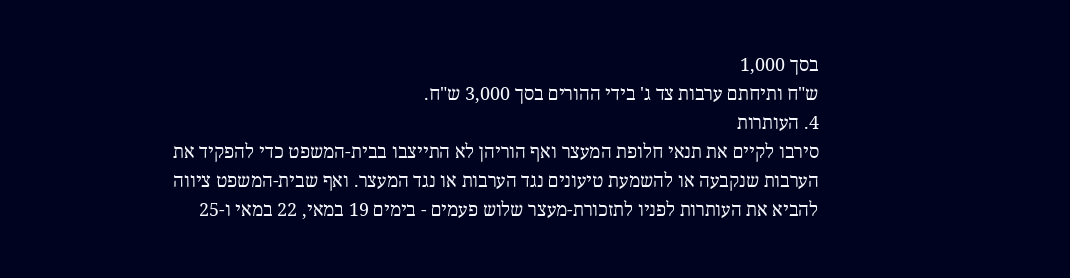בסך 1,000
ש"ח ותיחתם ערבות צד ג' בידי ההורים בסך 3,000 ש"ח.
4. העותרות
סירבו לקיים את תנאי חלופת המעצר ואף הוריהן לא התייצבו בבית-המשפט כדי להפקיד את
הערבות שנקבעה או להשמעת טיעונים נגד הערבות או נגד המעצר. ואף שבית-המשפט ציווה
להביא את העותרות לפניו לתזכורת-מעצר שלוש פעמים - בימים 19 במאי, 22 במאי ו-25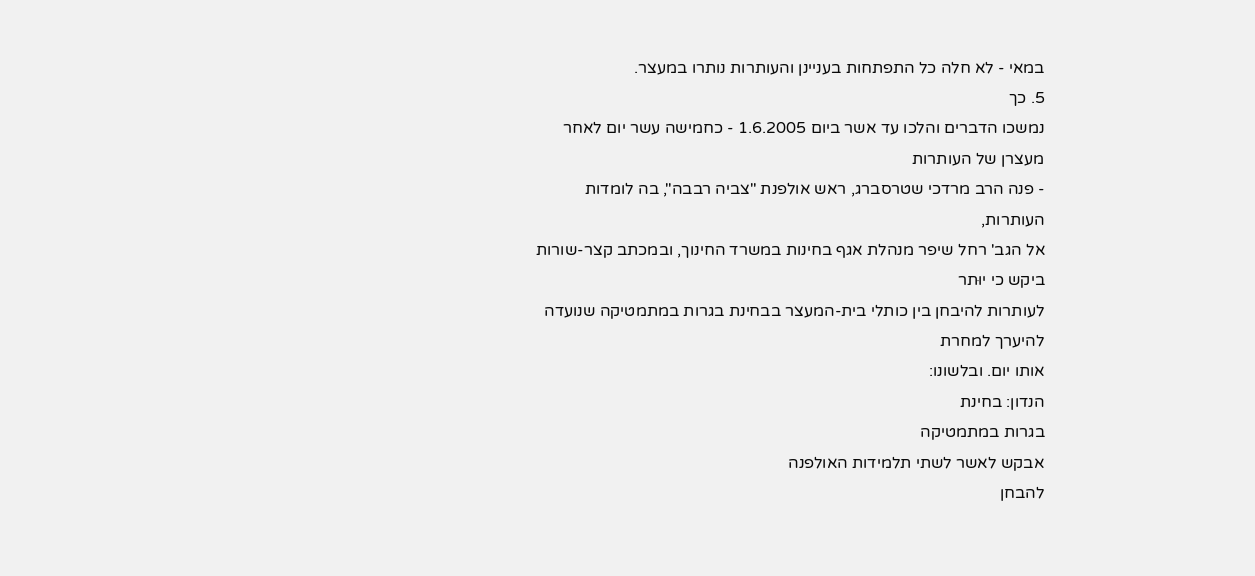במאי - לא חלה כל התפתחות בעניינן והעותרות נותרו במעצר.
5. כך
נמשכו הדברים והלכו עד אשר ביום 1.6.2005 - כחמישה עשר יום לאחר מעצרן של העותרות
- פנה הרב מרדכי שטרסברג, ראש אולפנת "צביה רבבה", בה לומדות העותרות,
אל הגב' רחל שיפר מנהלת אגף בחינות במשרד החינוך, ובמכתב קצר-שורות ביקש כי יוּתר
לעותרות להיבחן בין כותלי בית-המעצר בבחינת בגרות במתמטיקה שנועדה להיערך למחרת
אותו יום. ובלשונו:
הנדון: בחינת
בגרות במתמטיקה
אבקש לאשר לשתי תלמידות האולפנה
להבחן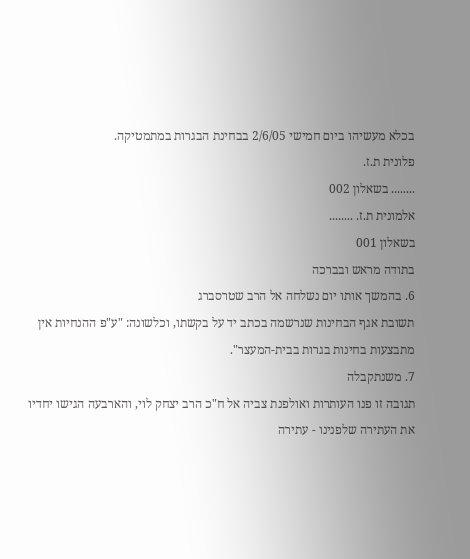בכלא מעשיהו ביום חמישי 2/6/05 בבחינת הבגרות במתמטיקה.
פלונית ת.ז.
........ בשאלון 002
אלמונית ת.ז. ........
בשאלון 001
בתודה מראש ובברכה
6. בהמשך אותו יום נשלחה אל הרב שטרסברג
תשובת אגף הבחינות שנרשמה בכתב יד על בקשתו, וכלשונה: "ע"פ ההנחיות אין
מתבצעות בחינות בגרות בבית-המעצר".
7. משנתקבלה
תגובה זו פנו העותרות ואולפנת צביה אל ח"כ הרב יצחק לוי, והארבעה הגישו יחדיו
את העתירה שלפנינו - עתירה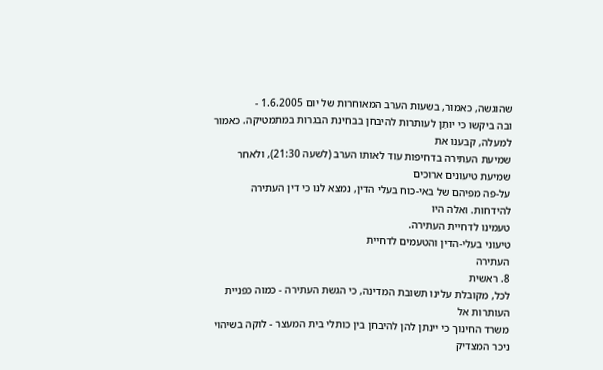שהוגשה, כאמור, בשעות הערב המאוחרות של יום 1.6.2005 -
ובה ביקשו כי יותַן לעותרות להיבחן בבחינת הבגרות במתמטיקה. כאמור למעלה, קבענו את
שמיעת העתירה בדחיפות עוד לאותו הערב (לשעה 21:30), ולאחר שמיעת טיעונים ארוכים
על-פה מפיהם של באי-כוח בעלי הדין, נמצא לנו כי דין העתירה להידחות. ואלה היו
טעמינו לדחיית העתירה.
טיעוני בעלי-הדין והטעמים לדחיית
העתירה
8. ראשית
לכל, מקובלת עלינו תשובת המדינה, כי הגשת העתירה - כמוה כפניית העותרות אל
משרד החינוך כי יינתן להן להיבחן בין כותלי בית המעצר - לוקה בשיהוי ניכר המצדיק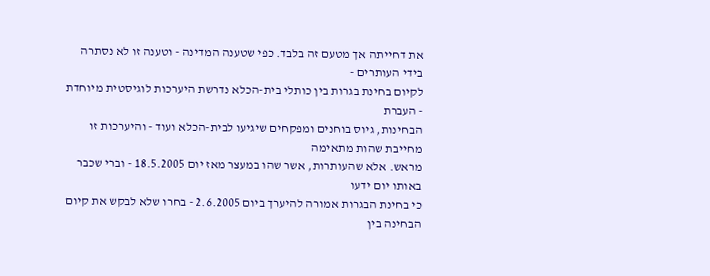את דחייתה אך מטעם זה בלבד. כפי שטענה המדינה - וטענה זו לא נסתרה בידי העותרים -
לקיום בחינת בגרות בין כותלי בית-הכלא נדרשת היערכות לוגיסטית מיוחדת - העברת
הבחינות, גיוס בוחנים ומפקחים שיגיעו לבית-הכלא ועוד - והיערכות זו מחייבת שהות מתאימה
מראש. אלא שהעותרות, אשר שהו במעצר מאז יום 18.5.2005 - וברי שכבר באותו יום ידעו
כי בחינת הבגרות אמורה להיערך ביום 2.6.2005 - בחרו שלא לבקש את קיום הבחינה בין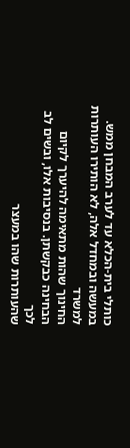כותלי בית-הכלא עד לערב המבחן ממש. במעשה ובמחדל אלה, לא הותירו העותרות למשרד
החינוך שהות מתאימה להיערך לקיום הבחינה כבקשתן. בנסיבות אלו, ובשים לב לכך
שהעותרות שהו במעצר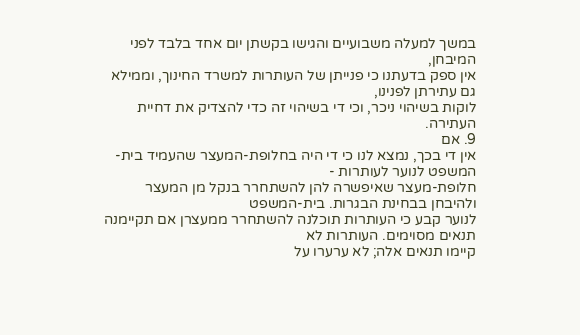במשך למעלה משבועיים והגישו בקשתן יום אחד בלבד לפני המיבחן,
אין ספק בדעתנו כי פנייתן של העותרות למשרד החינוך, וממילא גם עתירתן לפנינו,
לוקות בשיהוי ניכר, וכי די בשיהוי זה כדי להצדיק את דחיית העתירה.
9. אם
אין די בכך, נמצא לנו כי די היה בחלופת-המעצר שהעמיד בית-המשפט לנוער לעותרות -
חלופת-מעצר שאיפשרה להן להשתחרר בנקל מן המעצר ולהיבחן בבחינת הבגרות. בית-המשפט
לנוער קבע כי העותרות תוכלנה להשתחרר ממעצרן אם תקיימנה תנאים מסוימים. העותרות לא
קיימו תנאים אלה; לא ערערו על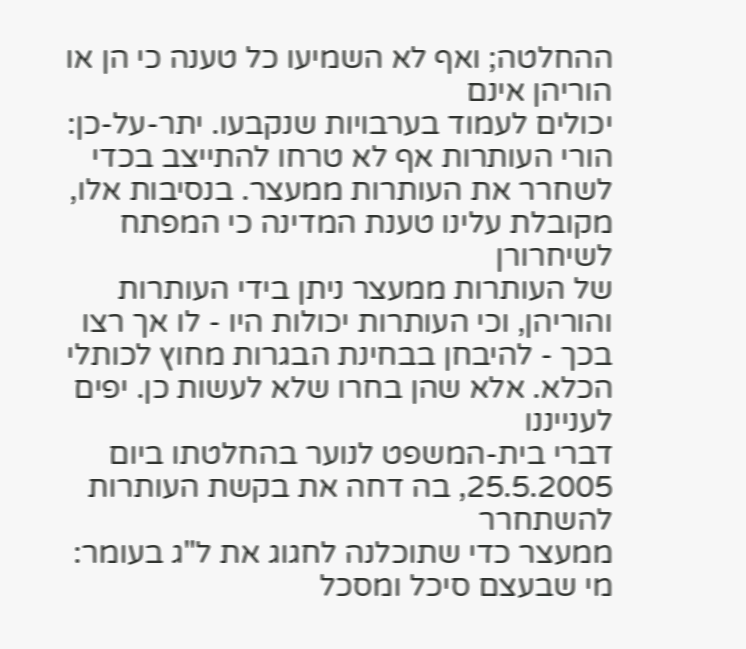ההחלטה; ואף לא השמיעו כל טענה כי הן או הוריהן אינם
יכולים לעמוד בערבויות שנקבעו. יתר-על-כן: הורי העותרות אף לא טרחו להתייצב בכדי
לשחרר את העותרות ממעצר. בנסיבות אלו, מקובלת עלינו טענת המדינה כי המפתח לשיחרורן
של העותרות ממעצר ניתן בידי העותרות והוריהן, וכי העותרות יכולות היו - לו אך רצו
בכך - להיבחן בבחינת הבגרות מחוץ לכותלי הכלא. אלא שהן בחרו שלא לעשות כן. יפים לענייננו
דברי בית-המשפט לנוער בהחלטתו ביום 25.5.2005, בה דחה את בקשת העותרות להשתחרר
ממעצר כדי שתוכלנה לחגוג את ל"ג בעומר:
מי שבעצם סיכל ומסכל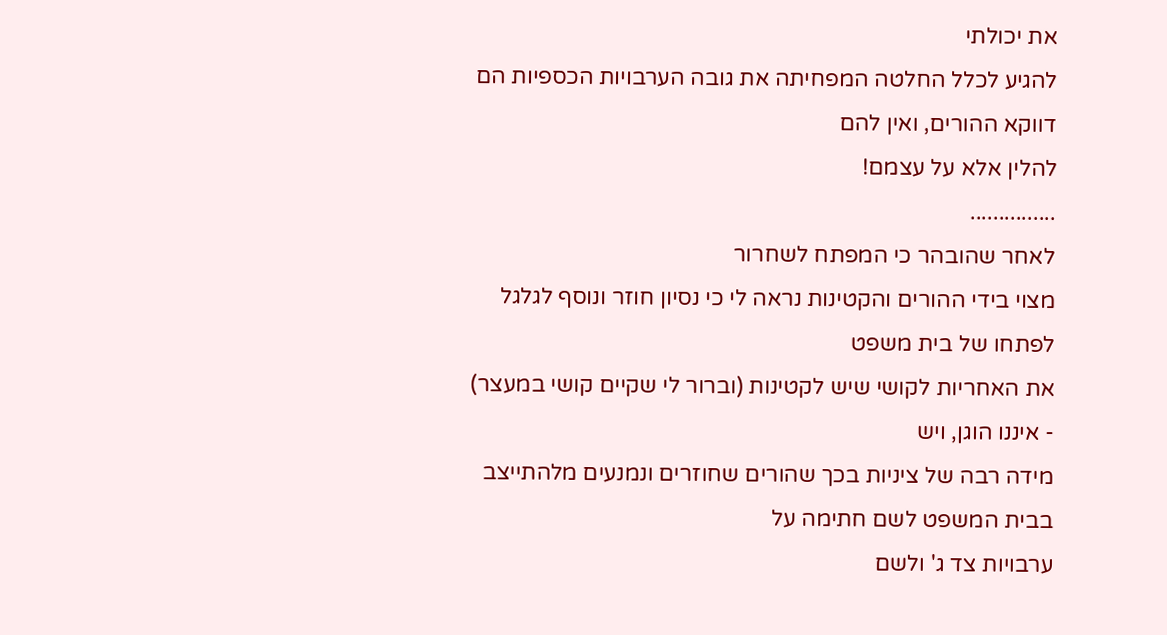את יכולתי
להגיע לכלל החלטה המפחיתה את גובה הערבויות הכספיות הם דווקא ההורים, ואין להם
להלין אלא על עצמם!
...............
לאחר שהובהר כי המפתח לשחרור
מצוי בידי ההורים והקטינות נראה לי כי נסיון חוזר ונוסף לגלגל לפתחו של בית משפט
את האחריות לקושי שיש לקטינות (וברור לי שקיים קושי במעצר) - איננו הוגן, ויש
מידה רבה של ציניות בכך שהורים שחוזרים ונמנעים מלהתייצב בבית המשפט לשם חתימה על
ערבויות צד ג' ולשם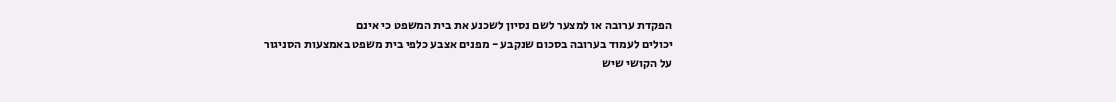הפקדת ערובה או למצער לשם נסיון לשכנע את בית המשפט כי אינם
יכולים לעמוד בערובה בסכום שנקבע - מפנים אצבע כלפי בית משפט באמצעות הסניגור
על הקושי שיש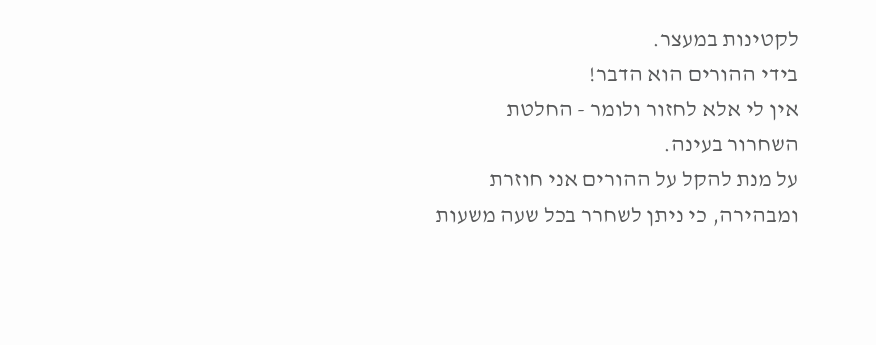לקטינות במעצר.
בידי ההורים הוא הדבר!
אין לי אלא לחזור ולומר - החלטת
השחרור בעינה.
על מנת להקל על ההורים אני חוזרת
ומבהירה, כי ניתן לשחרר בכל שעה משעות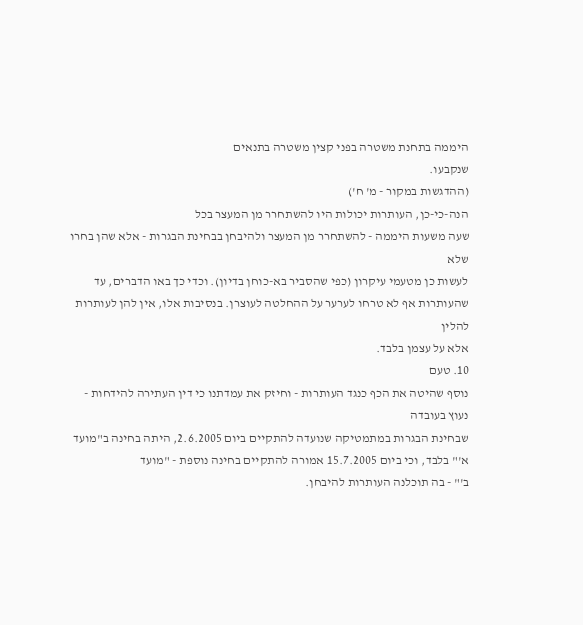היממה בתחנת משטרה בפני קצין משטרה בתנאים
שנקבעו.
(ההדגשות במקור - מ' ח')
הנה-כי-כן, העותרות יכולות היו להשתחרר מן המעצר בכל
שעה משעות היממה - להשתחרר מן המעצר ולהיבחן בבחינת הבגרות - אלא שהן בחרו שלא
לעשות כן מטעמי עיקרון (כפי שהסביר בא-כוחן בדיון). וכדי כך באו הדברים, עד
שהעותרות אף לא טרחו לערער על ההחלטה לעוצרן. בנסיבות אלו, אין להן לעותרות להלין
אלא על עצמן בלבד.
10. טעם
נוסף שהיטה את הכף כנגד העותרות - וחיזק את עמדתנו כי דין העתירה להידחות - נעוץ בעובדה
שבחינת הבגרות במתמטיקה שנועדה להתקיים ביום 2.6.2005, היתה בחינה ב"מועד
א'" בלבד, וכי ביום 15.7.2005 אמורה להתקיים בחינה נוספת - "מועד
ב'" - בה תוכלנה העותרות להיבחן.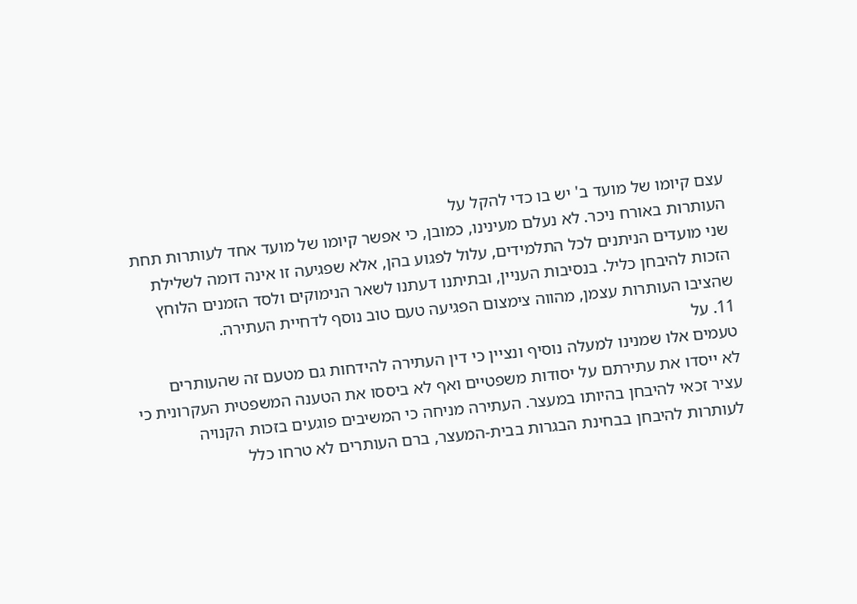עצם קיומו של מועד ב' יש בו כדי להקל על
העותרות באורח ניכר. לא נעלם מעינינו, כמובן, כי אפשר קיומו של מועד אחד לעותרות תחת
שני מועדים הניתנים לכל התלמידים, עלול לפגוע בהן, אלא שפגיעה זו אינה דומה לשלילת
הזכות להיבחן כליל. בנסיבות העניין, ובתיתנו דעתנו לשאר הנימוקים ולסד הזמנים הלוחץ
שהציבו העותרות עצמן, מהווה צימצום הפגיעה טעם טוב נוסף לדחיית העתירה.
11. על
טעמים אלו שמנינו למעלה נוסיף ונציין כי דין העתירה להידחות גם מטעם זה שהעותרים
לא ייסדו את עתירתם על יסודות משפטיים ואף לא ביססו את הטענה המשפטית העקרונית כי
עציר זכאי להיבחן בהיותו במעצר. העתירה מניחה כי המשיבים פוגעים בזכות הקנויה
לעותרות להיבחן בבחינת הבגרות בבית-המעצר, ברם העותרים לא טרחו כלל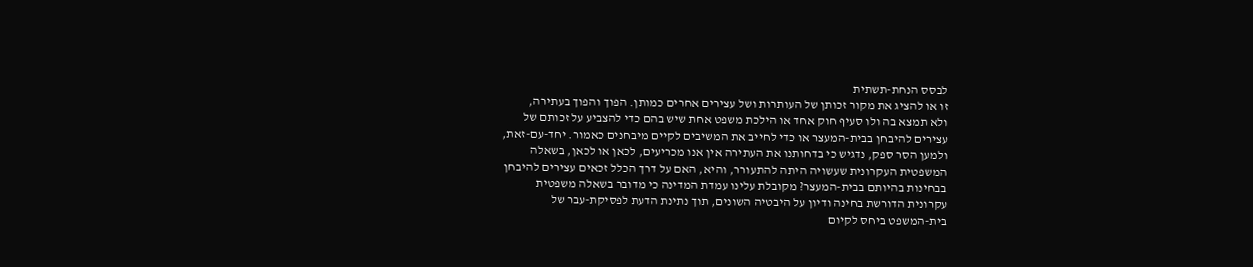לבסס הנחת-תשתית
זו או להציג את מקור זכותן של העותרות ושל עצירים אחרים כמותן. הפוך והפוך בעתירה,
ולא תמצא בה ולו סעיף חוק אחד או הילכת משפט אחת שיש בהם כדי להצביע על זכותם של
עצירים להיבחן בבית-המעצר או כדי לחייב את המשיבים לקיים מיבחנים כאמור. יחד-עם-זאת,
ולמען הסר ספק, נדגיש כי בדחותנו את העתירה אין אנו מכריעים, לכאן או לכאן, בשאלה
המשפטית העקרונית שעשויה היתה להתעורר, והיא, האם על דרך הכלל זכאים עצירים להיבחן
בבחינות בהיותם בבית-המעצר? מקובלת עלינו עמדת המדינה כי מדובר בשאלה משפטית
עקרונית הדורשת בחינה ודיון על היבטיה השונים, תוך נתינת הדעת לפסיקת-עבר של
בית-המשפט ביחס לקיום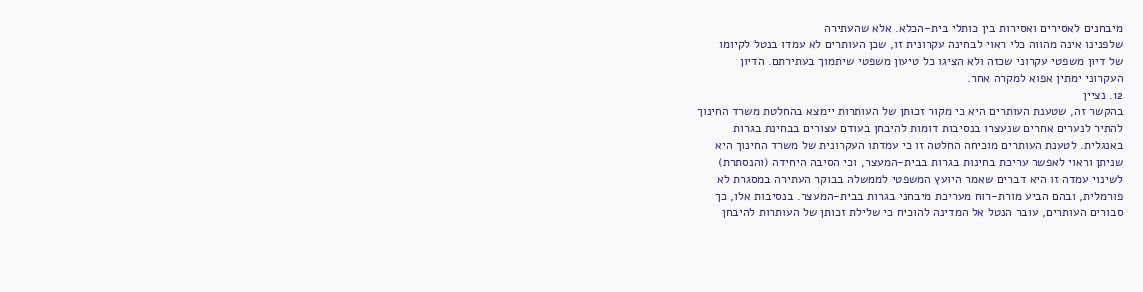מיבחנים לאסירים ואסירות בין כותלי בית-הכלא. אלא שהעתירה
שלפנינו אינה מהווה כלי ראוי לבחינה עקרונית זו, שכן העותרים לא עמדו בנטל לקיומו
של דיון משפטי עקרוני שכזה ולא הציגו כל טיעון משפטי שיתמוך בעתירתם. הדיון
העקרוני ימתין אפוא למקרה אחר.
12. נציין
בהקשר זה, שטענת העותרים היא כי מקור זכותן של העותרות יימצא בהחלטת משרד החינוך
להתיר לנערים אחרים שנעצרו בנסיבות דומות להיבחן בעודם עצורים בבחינת בגרות
באנגלית. לטענת העותרים מוכיחה החלטה זו כי עמדתו העקרונית של משרד החינוך היא
שניתן וראוי לאפשר עריכת בחינות בגרות בבית-המעצר, וכי הסיבה היחידה (והנסתרת)
לשינוי עמדה זו היא דברים שאמר היועץ המשפטי לממשלה בבוקר העתירה במסגרת לא
פורמלית, ובהם הביע מורת-רוח מעריכת מיבחני בגרות בבית-המעצר. בנסיבות אלו, כך
סבורים העותרים, עובר הנטל אל המדינה להוכיח כי שלילת זכותן של העותרות להיבחן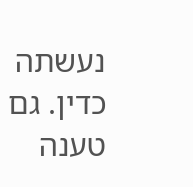נעשתה כדין. גם טענה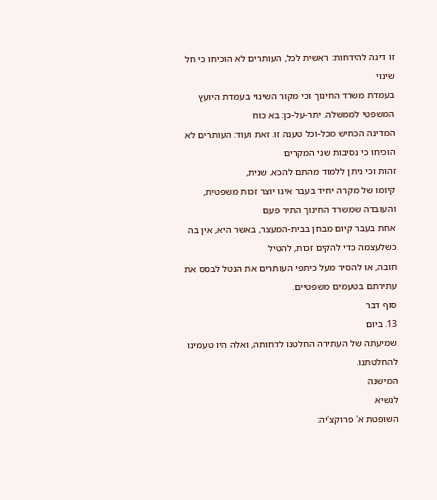זו דינה להידחות: ראשית לכל, העותרים לא הוכיחו כי חל שינוי
בעמדת משרד החינוך וכי מקור השינוי בעמדת היועץ המשפטי לממשלה. יתר-על-כן: בא כוח
המדינה הכחיש מכל-וכל טענה זו. זאת ועוד: העותרים לא הוכיחו כי נסיבות שני המקרים
זהות וכי ניתן ללמוד מהתם להכא. שנית,
קיומו של מקרה יחיד בעבר אינו יוצר זכות משפטית, והעובדה שמשרד החינוך התיר פעם
אחת בעבר קיום מבחן בבית-המעצר, באשר היא, אין בה כשלעצמה כדי להקים זכות, להטיל
חובה, או להסיר מעל כיתפי העותרים את הּנטל לבסס את עתירתם בטעמים משפטיים.
סוף דבר
13. ביום
שמיעתה של העתירה החלטנו לדחותה, ואלה היו טעמינו להחלטתנו.
המישנה
לנשיא
השופטת א' פרוקצ'יה: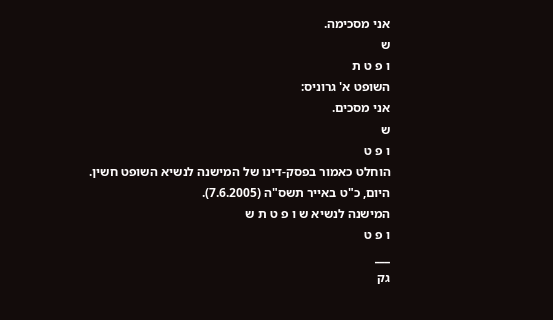אני מסכימה.
ש
ו פ ט ת
השופט א' גרוניס:
אני מסכים.
ש
ו פ ט
הוחלט כאמור בפסק-דינו של המישנה לנשיא השופט חשין.
היום, כ"ט באייר תשס"ה (7.6.2005).
המישנה לנשיא ש ו פ ט ת ש
ו פ ט
___
גק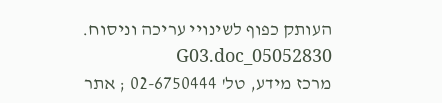העותק כפוף לשינויי עריכה וניסוח. 05052830_G03.doc
מרכז מידע, טל' 02-6750444 ; אתר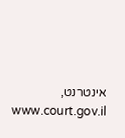אינטרנט, www.court.gov.il